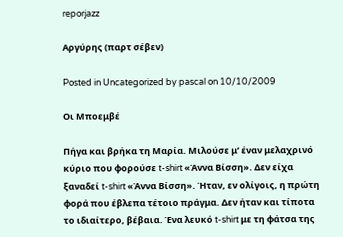reporjazz

Αργύρης (παρτ σέβεν)

Posted in Uncategorized by pascal on 10/10/2009

Οι Μποεμβέ

Πήγα και βρήκα τη Μαρία. Μιλούσε μ’ έναν μελαχρινό κύριο που φορούσε t-shirt «Άννα Βίσση». Δεν είχα ξαναδεί t-shirt «Άννα Βίσση». Ήταν, εν ολίγοις, η πρώτη φορά που έβλεπα τέτοιο πράγμα. Δεν ήταν και τίποτα το ιδιαίτερο, βέβαια. Ένα λευκό t-shirt με τη φάτσα της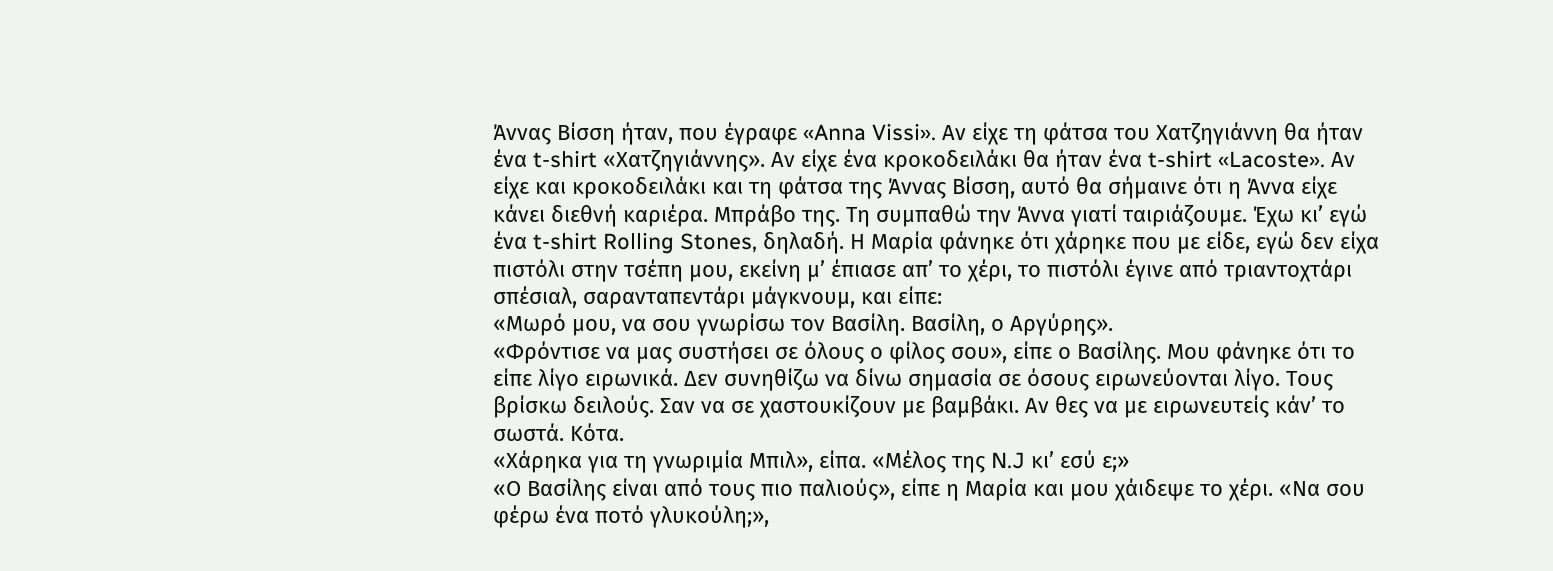Άννας Βίσση ήταν, που έγραφε «Anna Vissi». Αν είχε τη φάτσα του Χατζηγιάννη θα ήταν ένα t-shirt «Χατζηγιάννης». Αν είχε ένα κροκοδειλάκι θα ήταν ένα t-shirt «Lacoste». Αν είχε και κροκοδειλάκι και τη φάτσα της Άννας Βίσση, αυτό θα σήμαινε ότι η Άννα είχε κάνει διεθνή καριέρα. Μπράβο της. Τη συμπαθώ την Άννα γιατί ταιριάζουμε. Έχω κι’ εγώ ένα t-shirt Rolling Stones, δηλαδή. Η Μαρία φάνηκε ότι χάρηκε που με είδε, εγώ δεν είχα πιστόλι στην τσέπη μου, εκείνη μ’ έπιασε απ’ το χέρι, το πιστόλι έγινε από τριαντοχτάρι σπέσιαλ, σαρανταπεντάρι μάγκνουμ, και είπε:
«Μωρό μου, να σου γνωρίσω τον Βασίλη. Βασίλη, ο Αργύρης».
«Φρόντισε να μας συστήσει σε όλους ο φίλος σου», είπε ο Βασίλης. Μου φάνηκε ότι το είπε λίγο ειρωνικά. Δεν συνηθίζω να δίνω σημασία σε όσους ειρωνεύονται λίγο. Τους βρίσκω δειλούς. Σαν να σε χαστουκίζουν με βαμβάκι. Αν θες να με ειρωνευτείς κάν’ το σωστά. Κότα.
«Χάρηκα για τη γνωριμία Μπιλ», είπα. «Μέλος της N.J κι’ εσύ ε;»
«Ο Βασίλης είναι από τους πιο παλιούς», είπε η Μαρία και μου χάιδεψε το χέρι. «Να σου φέρω ένα ποτό γλυκούλη;»,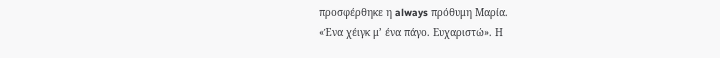προσφέρθηκε η always πρόθυμη Μαρία.
«Ένα χέιγκ μ’ ένα πάγο. Ευχαριστώ». Η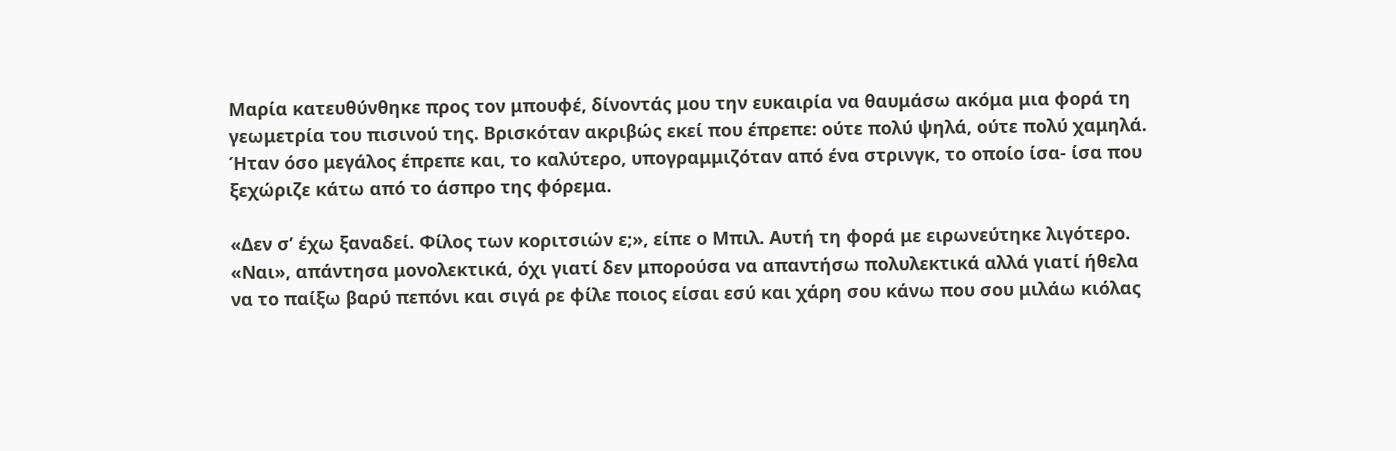Μαρία κατευθύνθηκε προς τον μπουφέ, δίνοντάς μου την ευκαιρία να θαυμάσω ακόμα μια φορά τη γεωμετρία του πισινού της. Βρισκόταν ακριβώς εκεί που έπρεπε: ούτε πολύ ψηλά, ούτε πολύ χαμηλά. Ήταν όσο μεγάλος έπρεπε και, το καλύτερο, υπογραμμιζόταν από ένα στρινγκ, το οποίο ίσα- ίσα που ξεχώριζε κάτω από το άσπρο της φόρεμα.

«Δεν σ’ έχω ξαναδεί. Φίλος των κοριτσιών ε;», είπε ο Μπιλ. Αυτή τη φορά με ειρωνεύτηκε λιγότερο.
«Ναι», απάντησα μονολεκτικά, όχι γιατί δεν μπορούσα να απαντήσω πολυλεκτικά αλλά γιατί ήθελα να το παίξω βαρύ πεπόνι και σιγά ρε φίλε ποιος είσαι εσύ και χάρη σου κάνω που σου μιλάω κιόλας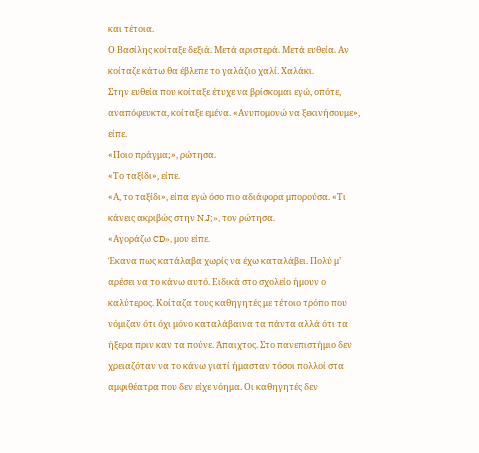και τέτοια.
Ο Βασίλης κοίταξε δεξιά. Μετά αριστερά. Μετά ευθεία. Αν κοίταζε κάτω θα έβλεπε το γαλάζιο χαλί. Χαλάκι.
Στην ευθεία που κοίταξε έτυχε να βρίσκομαι εγώ, οπότε, αναπόφευκτα, κοίταξε εμένα. «Ανυπομονώ να ξεκινήσουμε», είπε.
«Ποιο πράγμα;», ρώτησα.
«Το ταξίδι», είπε.
«Α, το ταξίδι», είπα εγώ όσο πιο αδιάφορα μπορούσα. «Τι κάνεις ακριβώς στην N.J;», τον ρώτησα.
«Αγοράζω CD», μου είπε.
Έκανα πως κατάλαβα χωρίς να έχω καταλάβει. Πολύ μ’ αρέσει να το κάνω αυτό. Ειδικά στο σχολείο ήμουν ο καλύτερος. Κοίταζα τους καθηγητές με τέτοιο τρόπο που νόμιζαν ότι όχι μόνο καταλάβαινα τα πάντα αλλά ότι τα ήξερα πριν καν τα πούνε. Άπαιχτος. Στο πανεπιστήμιο δεν χρειαζόταν να το κάνω γιατί ήμασταν τόσοι πολλοί στα αμφιθέατρα που δεν είχε νόημα. Οι καθηγητές δεν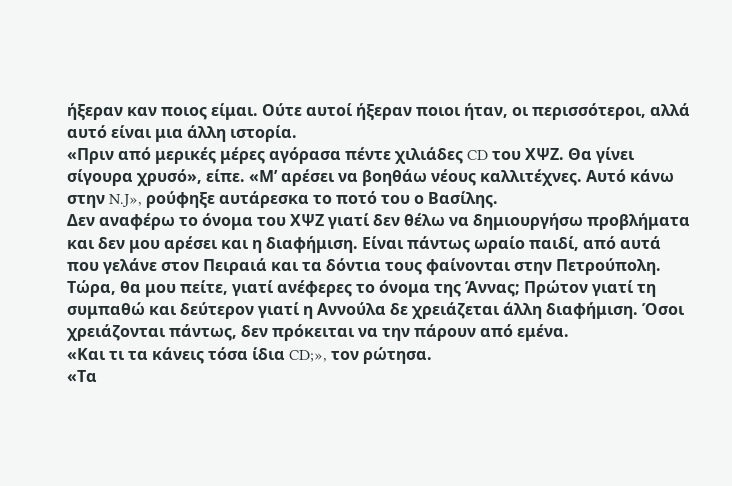ήξεραν καν ποιος είμαι. Ούτε αυτοί ήξεραν ποιοι ήταν, οι περισσότεροι, αλλά αυτό είναι μια άλλη ιστορία.
«Πριν από μερικές μέρες αγόρασα πέντε χιλιάδες CD του ΧΨΖ. Θα γίνει σίγουρα χρυσό», είπε. «Μ’ αρέσει να βοηθάω νέους καλλιτέχνες. Αυτό κάνω στην N.J», ρούφηξε αυτάρεσκα το ποτό του ο Βασίλης.
Δεν αναφέρω το όνομα του ΧΨΖ γιατί δεν θέλω να δημιουργήσω προβλήματα και δεν μου αρέσει και η διαφήμιση. Είναι πάντως ωραίο παιδί, από αυτά που γελάνε στον Πειραιά και τα δόντια τους φαίνονται στην Πετρούπολη. Τώρα, θα μου πείτε, γιατί ανέφερες το όνομα της Άννας; Πρώτον γιατί τη συμπαθώ και δεύτερον γιατί η Αννούλα δε χρειάζεται άλλη διαφήμιση. Όσοι χρειάζονται πάντως, δεν πρόκειται να την πάρουν από εμένα.
«Και τι τα κάνεις τόσα ίδια CD;», τον ρώτησα.
«Τα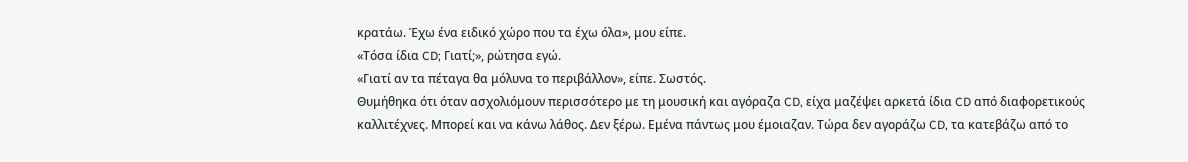κρατάω. Έχω ένα ειδικό χώρο που τα έχω όλα», μου είπε.
«Τόσα ίδια CD; Γιατί;», ρώτησα εγώ.
«Γιατί αν τα πέταγα θα μόλυνα το περιβάλλον», είπε. Σωστός.
Θυμήθηκα ότι όταν ασχολιόμουν περισσότερο με τη μουσική και αγόραζα CD, είχα μαζέψει αρκετά ίδια CD από διαφορετικούς καλλιτέχνες. Μπορεί και να κάνω λάθος. Δεν ξέρω. Εμένα πάντως μου έμοιαζαν. Τώρα δεν αγοράζω CD, τα κατεβάζω από το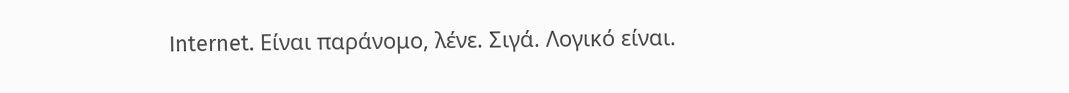Internet. Είναι παράνομο, λένε. Σιγά. Λογικό είναι.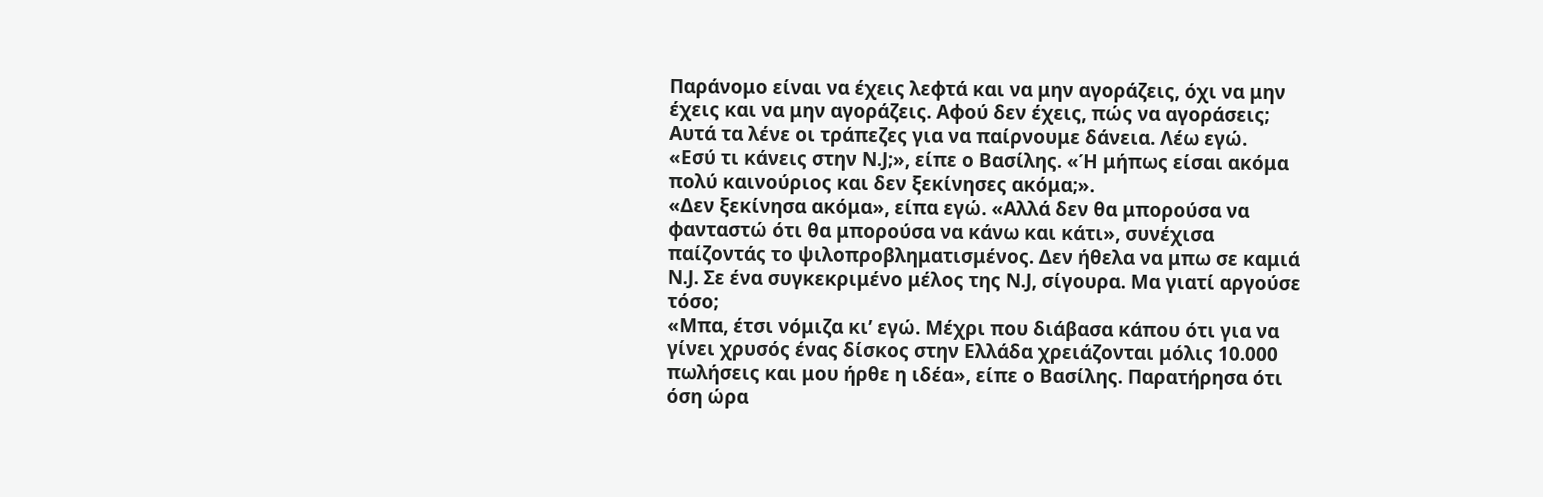Παράνομο είναι να έχεις λεφτά και να μην αγοράζεις, όχι να μην έχεις και να μην αγοράζεις. Αφού δεν έχεις, πώς να αγοράσεις; Αυτά τα λένε οι τράπεζες για να παίρνουμε δάνεια. Λέω εγώ.
«Εσύ τι κάνεις στην N.J;», είπε ο Βασίλης. «Ή μήπως είσαι ακόμα πολύ καινούριος και δεν ξεκίνησες ακόμα;».
«Δεν ξεκίνησα ακόμα», είπα εγώ. «Αλλά δεν θα μπορούσα να φανταστώ ότι θα μπορούσα να κάνω και κάτι», συνέχισα παίζοντάς το ψιλοπροβληματισμένος. Δεν ήθελα να μπω σε καμιά N.J. Σε ένα συγκεκριμένο μέλος της N.J, σίγουρα. Μα γιατί αργούσε τόσο;
«Μπα, έτσι νόμιζα κι’ εγώ. Μέχρι που διάβασα κάπου ότι για να γίνει χρυσός ένας δίσκος στην Ελλάδα χρειάζονται μόλις 10.000 πωλήσεις και μου ήρθε η ιδέα», είπε ο Βασίλης. Παρατήρησα ότι όση ώρα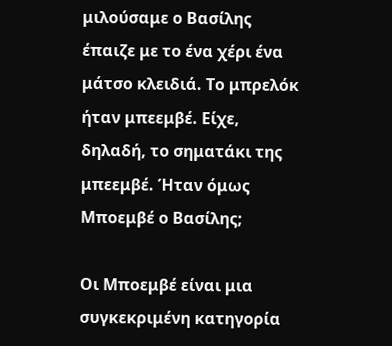μιλούσαμε ο Βασίλης έπαιζε με το ένα χέρι ένα μάτσο κλειδιά. Το μπρελόκ ήταν μπεεμβέ. Είχε, δηλαδή, το σηματάκι της μπεεμβέ. Ήταν όμως Μποεμβέ ο Βασίλης;

Οι Μποεμβέ είναι μια συγκεκριμένη κατηγορία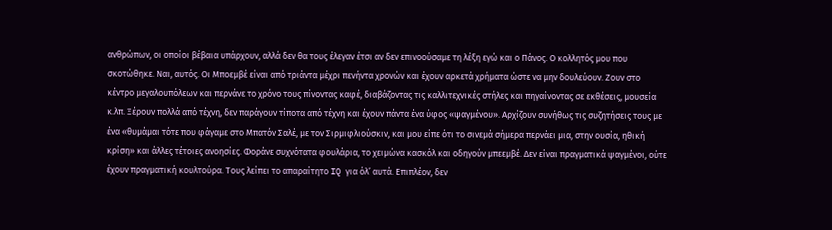ανθρώπων, οι οποίοι βέβαια υπάρχουν, αλλά δεν θα τους έλεγαν έτσι αν δεν επινοούσαμε τη λέξη εγώ και ο Πάνος. Ο κολλητός μου που σκοτώθηκε. Ναι, αυτός. Οι Μποεμβέ είναι από τριάντα μέχρι πενήντα χρονών και έχουν αρκετά χρήματα ώστε να μην δουλεύουν. Ζουν στο κέντρο μεγαλουπόλεων και περνάνε το χρόνο τους πίνοντας καφέ, διαβάζοντας τις καλλιτεχνικές στήλες και πηγαίνοντας σε εκθέσεις, μουσεία κ.λπ. Ξέρουν πολλά από τέχνη, δεν παράγουν τίποτα από τέχνη και έχουν πάντα ένα ύφος «ψαγμένου». Αρχίζουν συνήθως τις συζητήσεις τους με ένα «θυμάμαι τότε που φάγαμε στο Μπατόν Σαλέ, με τον Σιρμιφλιούσκιν, και μου είπε ότι το σινεμά σήμερα περνάει μια, στην ουσία, ηθική κρίση» και άλλες τέτοιες ανοησίες. Φοράνε συχνότατα φουλάρια, το χειμώνα κασκόλ και οδηγούν μπεεμβέ. Δεν είναι πραγματικά ψαγμένοι, ούτε έχουν πραγματική κουλτούρα. Τους λείπει το απαραίτητο IQ για όλ’ αυτά. Επιπλέον, δεν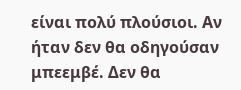είναι πολύ πλούσιοι. Αν ήταν δεν θα οδηγούσαν μπεεμβέ. Δεν θα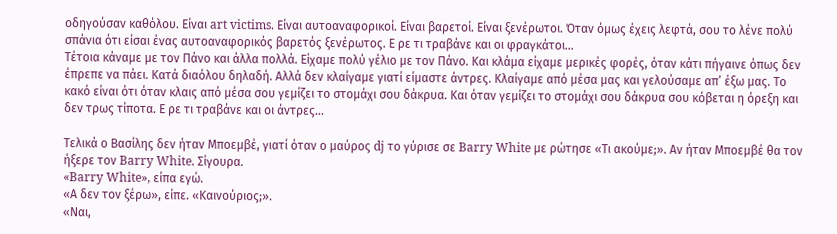οδηγούσαν καθόλου. Είναι art victims. Είναι αυτοαναφορικοί. Είναι βαρετοί. Είναι ξενέρωτοι. Όταν όμως έχεις λεφτά, σου το λένε πολύ σπάνια ότι είσαι ένας αυτοαναφορικός βαρετός ξενέρωτος. Ε ρε τι τραβάνε και οι φραγκάτοι…
Τέτοια κάναμε με τον Πάνο και άλλα πολλά. Είχαμε πολύ γέλιο με τον Πάνο. Και κλάμα είχαμε μερικές φορές, όταν κάτι πήγαινε όπως δεν έπρεπε να πάει. Κατά διαόλου δηλαδή. Αλλά δεν κλαίγαμε γιατί είμαστε άντρες. Κλαίγαμε από μέσα μας και γελούσαμε απ’ έξω μας. Το κακό είναι ότι όταν κλαις από μέσα σου γεμίζει το στομάχι σου δάκρυα. Και όταν γεμίζει το στομάχι σου δάκρυα σου κόβεται η όρεξη και δεν τρως τίποτα. Ε ρε τι τραβάνε και οι άντρες…

Τελικά ο Βασίλης δεν ήταν Μποεμβέ, γιατί όταν ο μαύρος dj το γύρισε σε Barry White με ρώτησε «Τι ακούμε;». Αν ήταν Μποεμβέ θα τον ήξερε τον Barry White. Σίγουρα.
«Barry White», είπα εγώ.
«Α δεν τον ξέρω», είπε. «Καινούριος;».
«Ναι,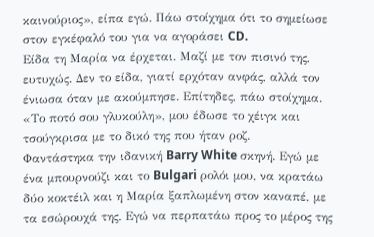καινούριος», είπα εγώ. Πάω στοίχημα ότι το σημείωσε στον εγκέφαλό του για να αγοράσει CD.
Είδα τη Μαρία να έρχεται. Μαζί με τον πισινό της, ευτυχώς. Δεν το είδα, γιατί ερχόταν ανφάς, αλλά τον ένιωσα όταν με ακούμπησε. Επίτηδες, πάω στοίχημα.
«Το ποτό σου γλυκούλη», μου έδωσε το χέιγκ και τσούγκρισα με το δικό της που ήταν ροζ.
Φαντάστηκα την ιδανική Barry White σκηνή. Εγώ με ένα μπουρνούζι και το Bulgari ρολόι μου, να κρατάω δύο κοκτέιλ και η Μαρία ξαπλωμένη στον καναπέ, με τα εσώρουχά της. Εγώ να περπατάω προς το μέρος της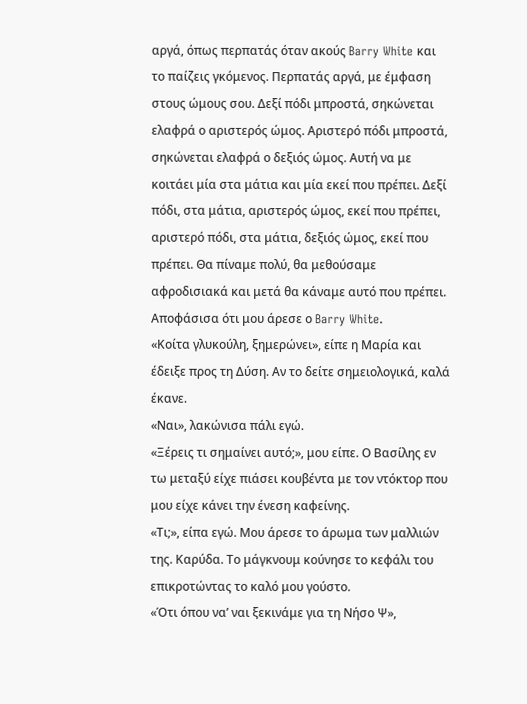αργά, όπως περπατάς όταν ακούς Barry White και το παίζεις γκόμενος. Περπατάς αργά, με έμφαση στους ώμους σου. Δεξί πόδι μπροστά, σηκώνεται ελαφρά ο αριστερός ώμος. Αριστερό πόδι μπροστά, σηκώνεται ελαφρά ο δεξιός ώμος. Αυτή να με κοιτάει μία στα μάτια και μία εκεί που πρέπει. Δεξί πόδι, στα μάτια, αριστερός ώμος, εκεί που πρέπει, αριστερό πόδι, στα μάτια, δεξιός ώμος, εκεί που πρέπει. Θα πίναμε πολύ, θα μεθούσαμε αφροδισιακά και μετά θα κάναμε αυτό που πρέπει. Αποφάσισα ότι μoυ άρεσε ο Barry White.
«Κοίτα γλυκούλη, ξημερώνει», είπε η Μαρία και έδειξε προς τη Δύση. Αν το δείτε σημειολογικά, καλά έκανε.
«Ναι», λακώνισα πάλι εγώ.
«Ξέρεις τι σημαίνει αυτό;», μου είπε. Ο Βασίλης εν τω μεταξύ είχε πιάσει κουβέντα με τον ντόκτορ που μου είχε κάνει την ένεση καφείνης.
«Τι;», είπα εγώ. Μου άρεσε το άρωμα των μαλλιών της. Καρύδα. Το μάγκνουμ κούνησε το κεφάλι του επικροτώντας το καλό μου γούστο.
«Ότι όπου να’ ναι ξεκινάμε για τη Νήσο Ψ»,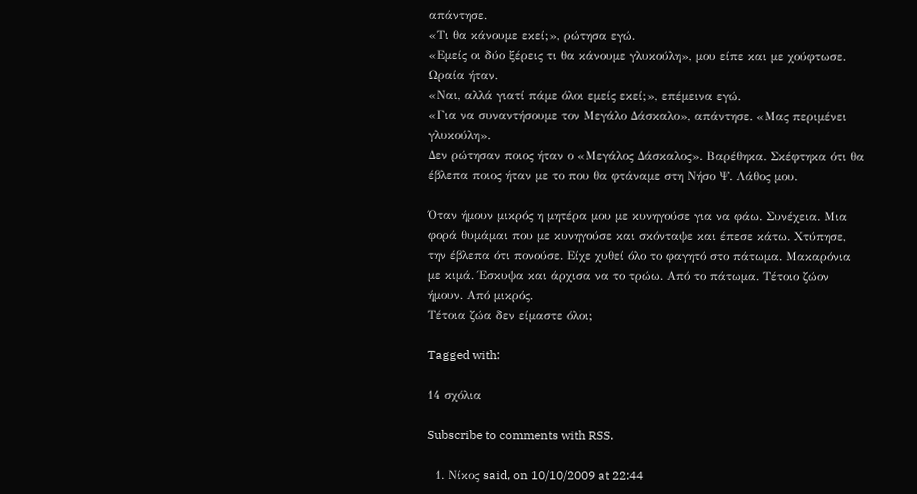απάντησε.
«Τι θα κάνουμε εκεί;», ρώτησα εγώ.
«Εμείς οι δύο ξέρεις τι θα κάνουμε γλυκούλη», μου είπε και με χούφτωσε. Ωραία ήταν.
«Ναι, αλλά γιατί πάμε όλοι εμείς εκεί;», επέμεινα εγώ.
«Για να συναντήσουμε τον Μεγάλο Δάσκαλο», απάντησε. «Μας περιμένει γλυκούλη».
Δεν ρώτησαν ποιος ήταν ο «Μεγάλος Δάσκαλος». Βαρέθηκα. Σκέφτηκα ότι θα έβλεπα ποιος ήταν με το που θα φτάναμε στη Νήσο Ψ. Λάθος μου.

Όταν ήμουν μικρός η μητέρα μου με κυνηγούσε για να φάω. Συνέχεια. Μια φορά θυμάμαι που με κυνηγούσε και σκόνταψε και έπεσε κάτω. Χτύπησε, την έβλεπα ότι πονούσε. Είχε χυθεί όλο το φαγητό στο πάτωμα. Μακαρόνια με κιμά. Έσκυψα και άρχισα να το τρώω. Από το πάτωμα. Τέτοιο ζώον ήμουν. Από μικρός.
Τέτοια ζώα δεν είμαστε όλοι;

Tagged with:

14 σχόλια

Subscribe to comments with RSS.

  1. Νίκος said, on 10/10/2009 at 22:44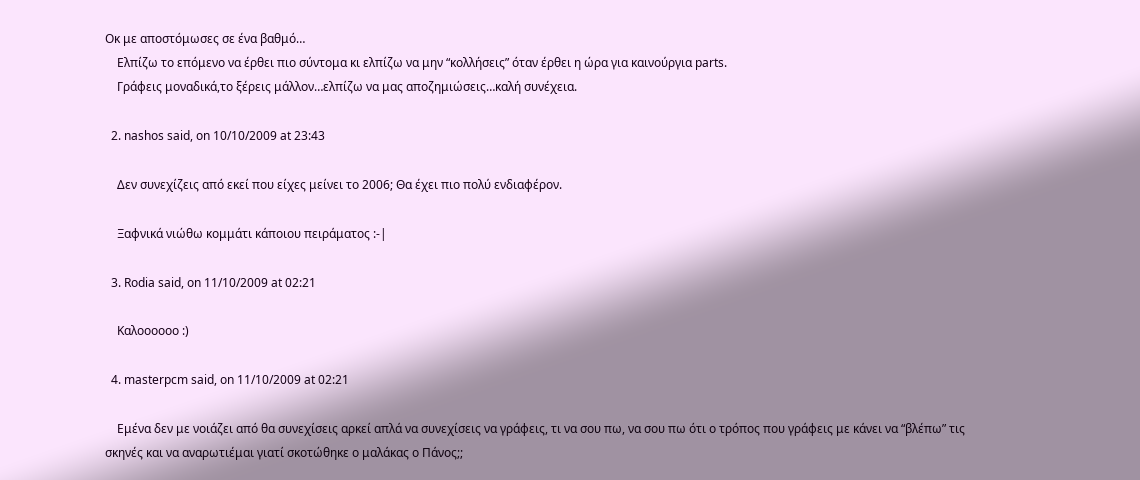Οκ με αποστόμωσες σε ένα βαθμό…
    Ελπίζω το επόμενο να έρθει πιο σύντομα κι ελπίζω να μην “κολλήσεις” όταν έρθει η ώρα για καινούργια parts.
    Γράφεις μοναδικά,το ξέρεις μάλλον…ελπίζω να μας αποζημιώσεις…καλή συνέχεια.

  2. nashos said, on 10/10/2009 at 23:43

    Δεν συνεχίζεις από εκεί που είχες μείνει το 2006; Θα έχει πιο πολύ ενδιαφέρον.

    Ξαφνικά νιώθω κομμάτι κάποιου πειράματος :-|

  3. Rodia said, on 11/10/2009 at 02:21

    Καλοοοοοο :)

  4. masterpcm said, on 11/10/2009 at 02:21

    Εμένα δεν με νοιάζει από θα συνεχίσεις αρκεί απλά να συνεχίσεις να γράφεις, τι να σου πω, να σου πω ότι ο τρόπος που γράφεις με κάνει να “βλέπω” τις σκηνές και να αναρωτιέμαι γιατί σκοτώθηκε ο μαλάκας ο Πάνος;;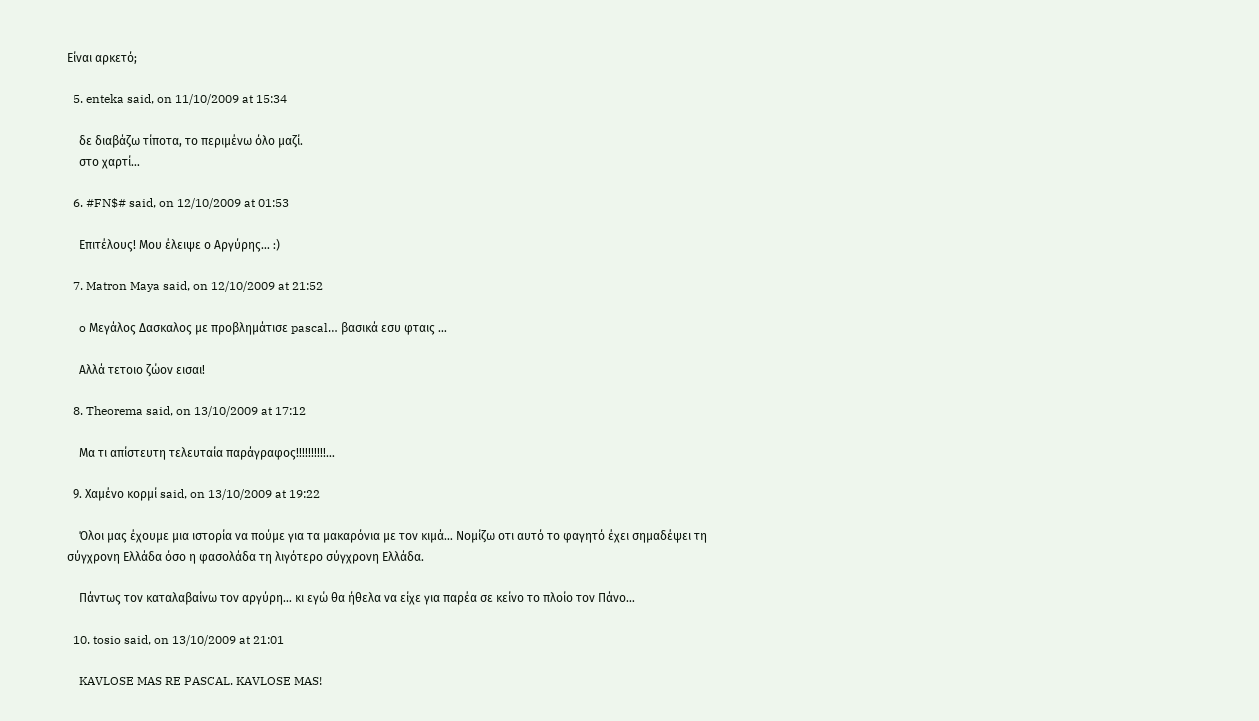Είναι αρκετό;

  5. enteka said, on 11/10/2009 at 15:34

    δε διαβάζω τίποτα, το περιμένω όλο μαζί.
    στο χαρτί…

  6. #FN$# said, on 12/10/2009 at 01:53

    Επιτέλους! Μου έλειψε ο Αργύρης… :)

  7. Matron Maya said, on 12/10/2009 at 21:52

    o Μεγάλος Δασκαλος με προβλημάτισε pascal… βασικά εσυ φταις …

    Αλλά τετοιο ζώον εισαι!

  8. Theorema said, on 13/10/2009 at 17:12

    Μα τι απίστευτη τελευταία παράγραφος!!!!!!!!!!…

  9. Χαμένο κορμί said, on 13/10/2009 at 19:22

    Όλοι μας έχουμε μια ιστορία να πούμε για τα μακαρόνια με τον κιμά… Νομίζω οτι αυτό το φαγητό έχει σημαδέψει τη σύγχρονη Ελλάδα όσο η φασολάδα τη λιγότερο σύγχρονη Ελλάδα.

    Πάντως τον καταλαβαίνω τον αργύρη… κι εγώ θα ήθελα να είχε για παρέα σε κείνο το πλοίο τον Πάνο…

  10. tosio said, on 13/10/2009 at 21:01

    KAVLOSE MAS RE PASCAL. KAVLOSE MAS!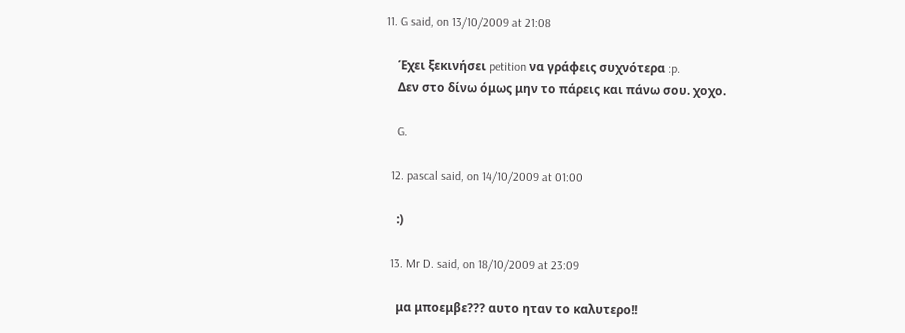11. G said, on 13/10/2009 at 21:08

    Έχει ξεκινήσει petition να γράφεις συχνότερα :p.
    Δεν στο δίνω όμως μην το πάρεις και πάνω σου. χοχο.

    G.

  12. pascal said, on 14/10/2009 at 01:00

    :)

  13. Mr D. said, on 18/10/2009 at 23:09

    μα μποεμβε??? αυτο ηταν το καλυτερο!!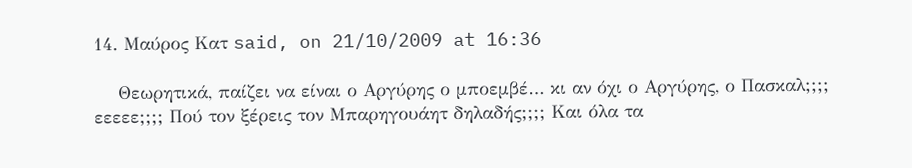14. Μαύρος Κατ said, on 21/10/2009 at 16:36

    Θεωρητικά, παίζει να είναι ο Αργύρης ο μποεμβέ… κι αν όχι ο Αργύρης, ο Πασκαλ;;;; εεεεε;;;; Πού τον ξέρεις τον Μπαρηγουάητ δηλαδής;;;; Και όλα τα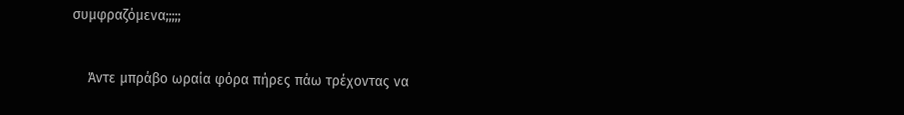συμφραζόμενα;;;;;

    Άντε μπράβο ωραία φόρα πήρες πάω τρέχοντας να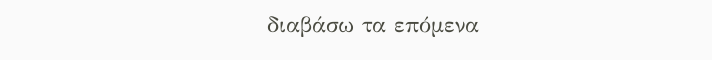διαβάσω τα επόμενα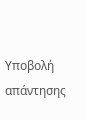Υποβολή απάντησης